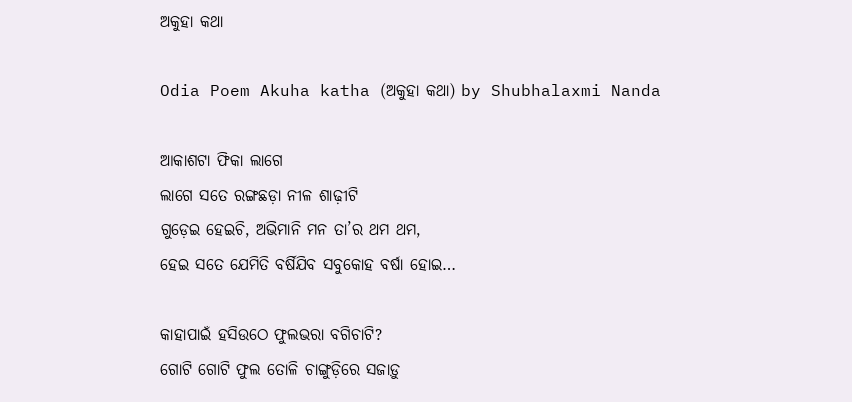ଅକୁହା କଥା

Odia Poem Akuha katha (ଅକୁହା କଥା) by Shubhalaxmi Nanda

ଆକାଶଟା ଫିକା ଲାଗେ
ଲାଗେ ସତେ ରଙ୍ଗଛଡ଼ା ନୀଳ ଶାଢ଼ୀଟି
ଗୁଡ଼େଇ ହେଇଚି, ଅଭିମାନି ମନ ତା’ର ଥମ ଥମ,
ହେଇ ସତେ ଯେମିତି ବର୍ଷିଯିବ ସବୁକୋହ ବର୍ଷା ହୋଇ…

କାହାପାଇଁ ହସିଉଠେ ଫୁଲଭରା ବଗିଚାଟି?
ଗୋଟି ଗୋଟି ଫୁଲ ତୋଳି ଚାଙ୍ଗୁଡ଼ିରେ ସଜାଡ଼ୁ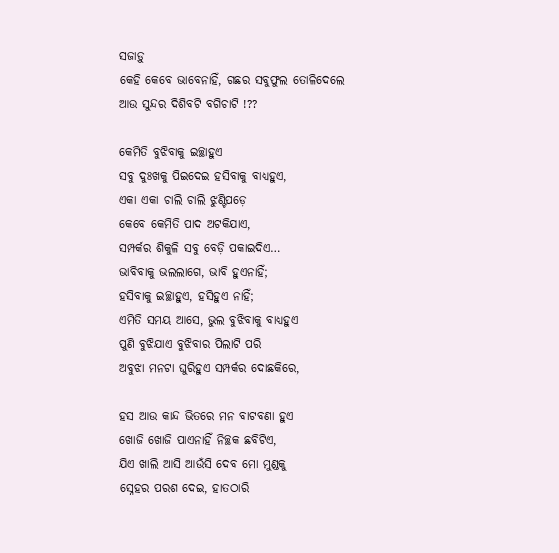ସଜାଡ଼ୁ
କେହି କେବେ ଭାବେନାହିଁ, ଗଛର ସବୁଫୁଲ ତୋଳିଦେଲେ
ଆଉ ସୁନ୍ଦର ଦିଶିବଟି ବଗିଚାଟି !??

କେମିତି ବୁଝିବାକୁ ଇଚ୍ଛାହୁଏ
ସବୁ ଦୁଃଖକୁ ପିଇଦେଇ ହସିବାକୁ ବାଧ୍ୟହୁଏ,
ଏକା ଏକା ଚାଲି ଚାଲି ଝୁଣ୍ଟିପଡ଼େ
କେବେ କେମିତି ପାଦ ଅଟକିଯାଏ,
ସମ୍ପର୍କର ଶିକୁଳି ସବୁ ବେଡ଼ି ପକାଇଦିଏ…
ଭାବିବାକୁ ଭଲଲାଗେ, ଭାବି ହୁଏନାହିଁ;
ହସିବାକୁ ଇଚ୍ଛାହୁଏ, ହସିହୁଏ ନାହିଁ;
ଏମିତି ସମୟ ଆସେ, ଭୁଲ ବୁଝିବାକୁ ବାଧ୍ୟହୁଏ
ପୁଣି ବୁଝିଯାଏ ବୁଝିବାର ପିଲାଟି ପରି
ଅବୁଝା ମନଟା ଘୁରିହୁଏ ସମ୍ପର୍କର ଦୋଛକିରେ,

ହସ ଆଉ କାନ୍ଦ ଭିତରେ ମନ ବାଟବଣା ହୁଏ
ଖୋଜି ଖୋଜି ପାଏନାହିଁ ନିଚ୍ଛକ ଛବିଟିଏ,
ଯିଏ ଖାଲି ଆସି ଆଉଁସି ଦେବ ମୋ ମୁଣ୍ଡକୁ
ସ୍ନେହର ପରଶ ଦେଇ, ହାତଠାରି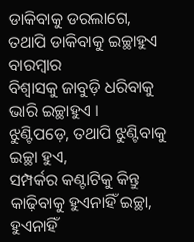ଡାକିବାକୁ ଡରଲାଗେ,
ତଥାପି ଡାକିବାକୁ ଇଚ୍ଛାହୁଏ ବାରମ୍ବାର
ବିଶ୍ୱାସକୁ ଜାବୁଡ଼ି ଧରିବାକୁ ଭାରି ଇଚ୍ଛାହୁଏ ।
ଝୁଣ୍ଟିପଡ଼େ, ତଥାପି ଝୁଣ୍ଟିବାକୁ ଇଚ୍ଛା ହୁଏ,
ସମ୍ପର୍କର କଣ୍ଟାଟିକୁ କିନ୍ତୁ କାଢ଼ିବାକୁ ହୁଏନାହିଁ ଇଚ୍ଛା,
ହୁଏନାହିଁ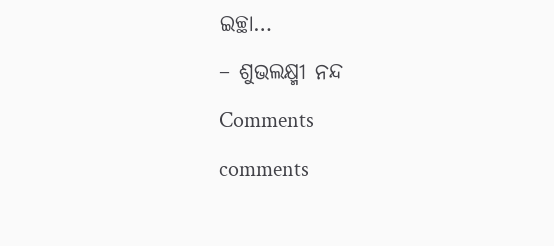ଇଚ୍ଛା…

– ଶୁଭଲକ୍ଷ୍ମୀ ନନ୍ଦ

Comments

comments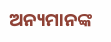ଅନ୍ୟମାନଙ୍କ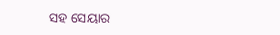ସହ ସେୟାର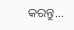କରନ୍ତୁ...